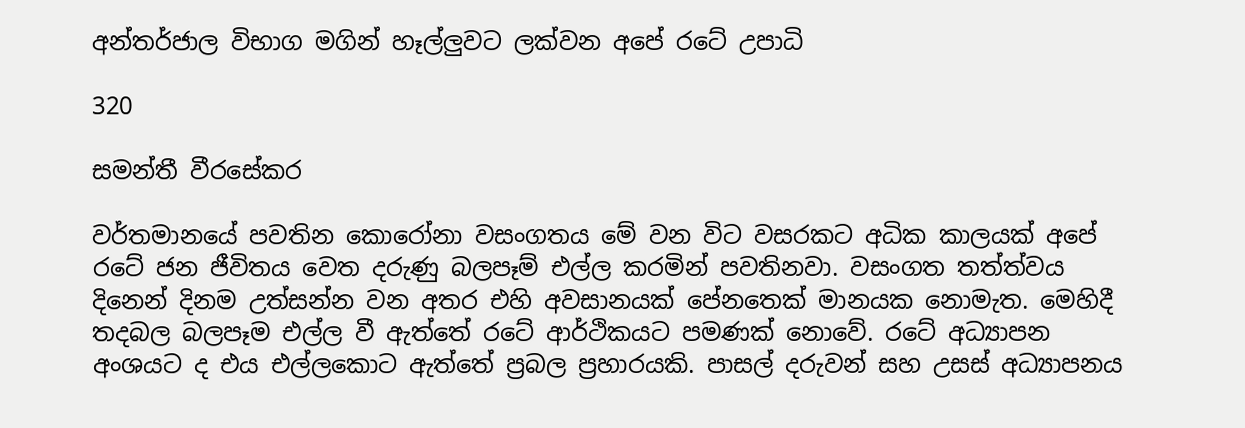අන්තර්ජාල විභාග මගින් හෑල්ලුවට ලක්වන අපේ රටේ උපාධි

320

සමන්තී වීරසේකර

වර්තමානයේ පවතින කොරෝනා වසංගතය මේ වන විට වසරකට අධික කාලයක් අපේ රටේ ජන ජීවිතය වෙත දරුණු බලපෑම් එල්ල කරමින් පවතිනවා. වසංගත තත්ත්වය දිනෙන් දිනම උත්සන්න වන අතර එහි අවසානයක් පේනතෙක් මානයක නොමැත. මෙහිදී තදබල බලපෑම එල්ල වී ඇත්තේ රටේ ආර්ථිකයට පමණක් නොවේ. රටේ අධ්‍යාපන අංශයට ද එය එල්ලකොට ඇත්තේ ප්‍රබල ප්‍රහාරයකි. පාසල් දරුවන් සහ උසස් අධ්‍යාපනය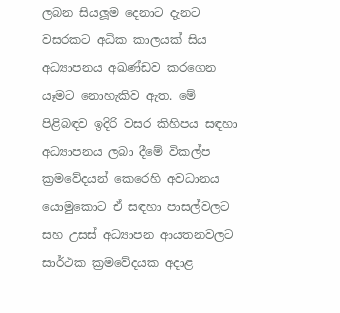ලබන සියලූම දෙනාට දැනට වසරකට අධික කාලයක් සිය අධ්‍යාපනය අඛණ්ඩව කරගෙන යෑමට නොහැකිව ඇත. මේ පිළිබඳව ඉදිරි වසර කිහිපය සඳහා අධ්‍යාපනය ලබා දීමේ විකල්ප ක්‍රමවේදයන් කෙරෙහි අවධානය යොමුකොට ඒ සඳහා පාසල්වලට සහ උසස් අධ්‍යාපන ආයතනවලට සාර්ථක ක්‍රමවේදයක අදාළ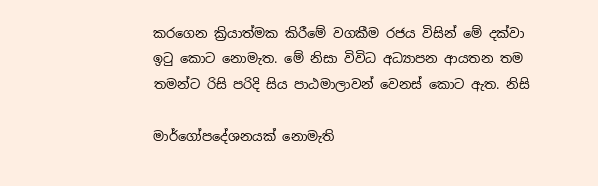කරගෙන ක්‍රියාත්මක කිරීමේ වගකීම රජය විසින් මේ දක්වා ඉටු කොට නොමැත. මේ නිසා විවිධ අධ්‍යාපන ආයතන තම තමන්ට රිසි පරිදි සිය පාඨමාලාවන් වෙනස් කොට ඇත. නිසි

මාර්ගෝපදේශනයක් නොමැති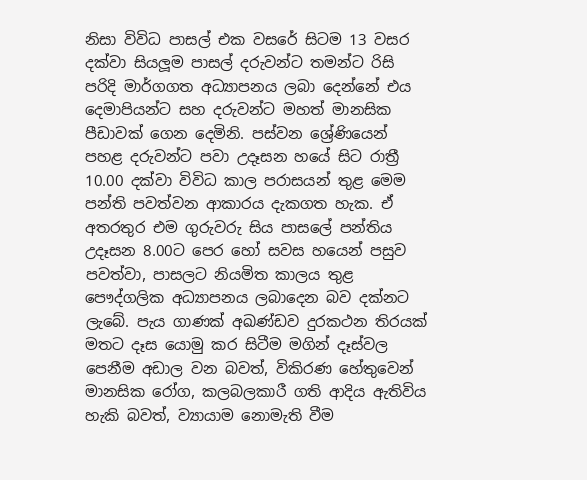නිසා විවිධ පාසල් එක වසරේ සිටම 13 වසර දක්වා සියලූම පාසල් දරුවන්ට තමන්ට රිසි පරිදි මාර්ගගත අධ්‍යාපනය ලබා දෙන්නේ එය දෙමාපියන්ට සහ දරුවන්ට මහත් මානසික පීඩාවක් ගෙන දෙමිනි. පස්වන ශ්‍රේණියෙන් පහළ දරුවන්ට පවා උදෑසන හයේ සිට රාත්‍රී 10.00 දක්වා විවිධ කාල පරාසයන් තුළ මෙම පන්ති පවත්වන ආකාරය දැකගත හැක. ඒ අතරතුර එම ගුරුවරු සිය පාසලේ පන්තිය උදෑසන 8.00ට පෙර හෝ සවස හයෙන් පසුව පවත්වා, පාසලට නියමිත කාලය තුළ පෞද්ගලික අධ්‍යාපනය ලබාදෙන බව දක්නට ලැබේ. පැය ගාණක් අඛණ්ඩව දුරකථන තිරයක් මතට දෑස යොමු කර සිටීම මගින් දෑස්වල පෙනීම අඩාල වන බවත්, විකිරණ හේතුවෙන් මානසික රෝග, කලබලකාරී ගති ආදිය ඇතිවිය හැකි බවත්, ව්‍යායාම නොමැති වීම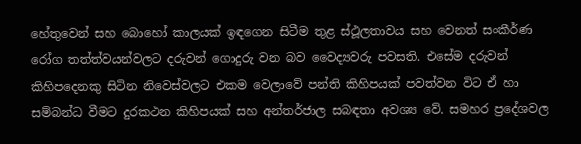හේතුවෙන් සහ බොහෝ කාලයක් ඉඳගෙන සිටීම තුළ ස්ථූලතාවය සහ වෙනත් සංකීර්ණ රෝග තත්ත්වයන්වලට දරුවන් ගොදුරු වන බව වෛද්‍යවරු පවසති. එසේම දරුවන් කිහිපදෙනකු සිටින නිවෙස්වලට එකම වෙලාවේ පන්ති කිහිපයක් පවත්වන විට ඒ හා සම්බන්ධ වීමට දුරකථන කිහිපයක් සහ අන්තර්ජාල සබඳතා අවශ්‍ය වේ. සමහර ප්‍රදේශවල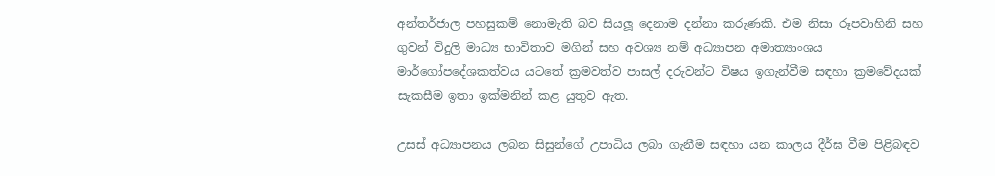අන්තර්ජාල පහසුකම් නොමැති බව සියලූ දෙනාම දන්නා කරුණකි. එම නිසා රූපවාහිනි සහ ගුවන් විදුලි මාධ්‍ය භාවිතාව මගින් සහ අවශ්‍ය නම් අධ්‍යාපන අමාත්‍යාංශය මාර්ගෝපදේශකත්වය යටතේ ක්‍රමවත්ව පාසල් දරුවන්ට විෂය ඉගැන්වීම සඳහා ක්‍රමවේදයක් සැකසීම ඉතා ඉක්මනින් කළ යුතුව ඇත.

උසස් අධ්‍යාපනය ලබන සිසුන්ගේ උපාධිය ලබා ගැනීම සඳහා යන කාලය දීර්ඝ වීම පිළිබඳව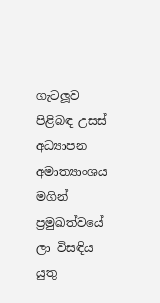ගැටලූව පිළිබඳ උසස් අධ්‍යාපන අමාත්‍යාංශය මගින් ප්‍රමුඛත්වයේ ලා විසඳිය යුතු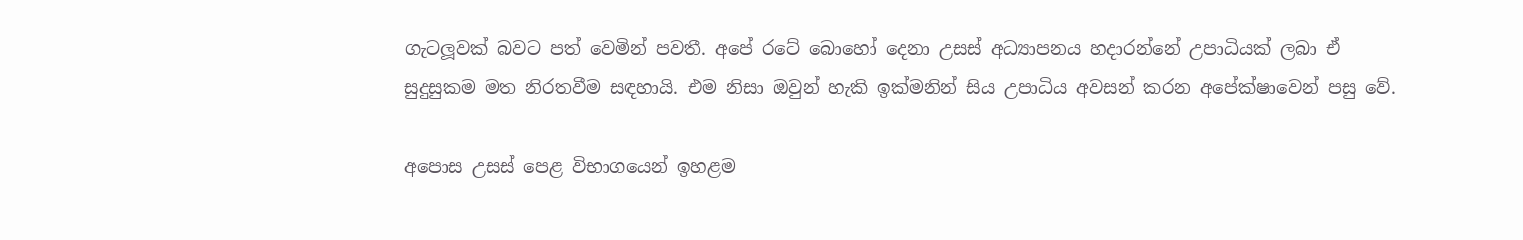ගැටලූවක් බවට පත් වෙමින් පවතී. අපේ රටේ බොහෝ දෙනා උසස් අධ්‍යාපනය හදාරන්නේ උපාධියක් ලබා ඒ සුදුසුකම මත නිරතවීම සඳහායි. එම නිසා ඔවුන් හැකි ඉක්මනින් සිය උපාධිය අවසන් කරන අපේක්ෂාවෙන් පසු වේ.

අපොස උසස් පෙළ විභාගයෙන් ඉහළම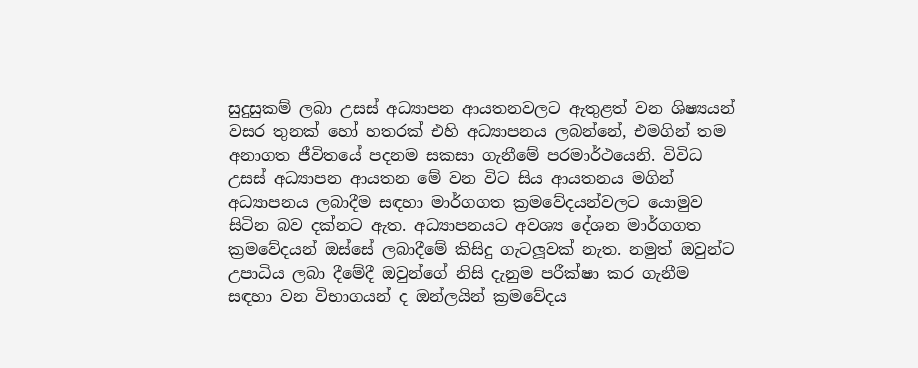සුදුසුකම් ලබා උසස් අධ්‍යාපන ආයතනවලට ඇතුළත් වන ශිෂ්‍යයන් වසර තුනක් හෝ හතරක් එහි අධ්‍යාපනය ලබන්නේ, එමගින් තම අනාගත ජීවිතයේ පදනම සකසා ගැනීමේ පරමාර්ථයෙනි. විවිධ උසස් අධ්‍යාපන ආයතන මේ වන විට සිය ආයතනය මගින් අධ්‍යාපනය ලබාදීම සඳහා මාර්ගගත ක්‍රමවේදයන්වලට යොමුව සිටින බව දක්නට ඇත. අධ්‍යාපනයට අවශ්‍ය දේශන මාර්ගගත ක්‍රමවේදයන් ඔස්සේ ලබාදීමේ කිසිදු ගැටලූවක් නැත. නමුත් ඔවුන්ට උපාධිය ලබා දීමේදී ඔවුන්ගේ නිසි දැනුම පරීක්ෂා කර ගැනීම සඳහා වන විභාගයන් ද ඔන්ලයින් ක්‍රමවේදය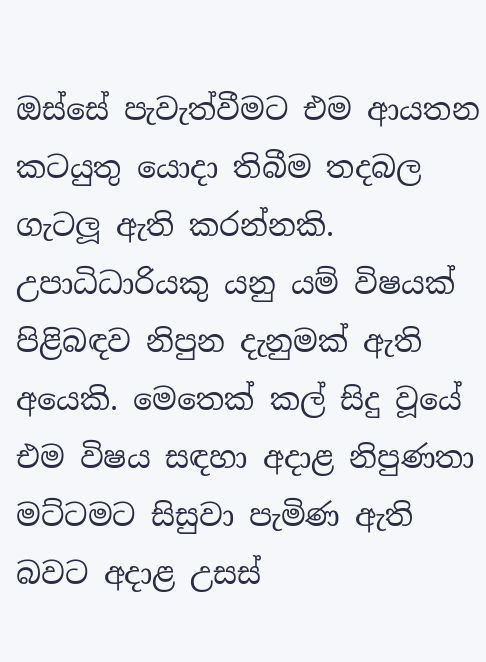ඔස්සේ පැවැත්වීමට එම ආයතන කටයුතු යොදා තිබීම තදබල ගැටලූ ඇති කරන්නකි. උපාධිධාරියකු යනු යම් විෂයක් පිළිබඳව නිපුන දැනුමක් ඇති අයෙකි. මෙතෙක් කල් සිදු වූයේ එම විෂය සඳහා අදාළ නිපුණතා මට්ටමට සිසුවා පැමිණ ඇති බවට අදාළ උසස්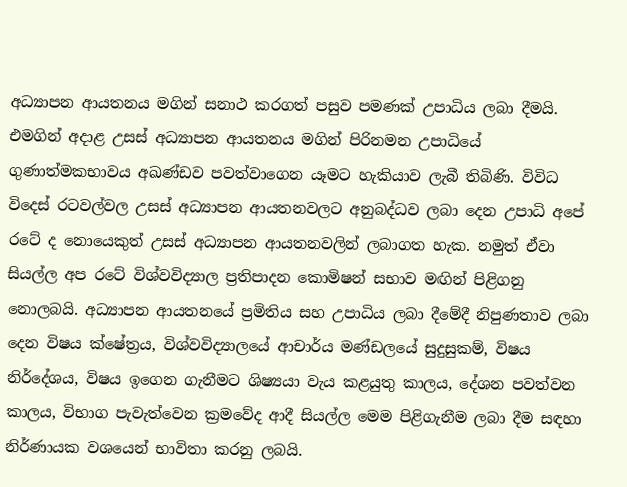අධ්‍යාපන ආයතනය මගින් සනාථ කරගත් පසුව පමණක් උපාධිය ලබා දීමයි. එමගින් අදාළ උසස් අධ්‍යාපන ආයතනය මගින් පිරිනමන උපාධියේ ගුණාත්මකභාවය අඛණ්ඩව පවත්වාගෙන යෑමට හැකියාව ලැබී තිබිණි. විවිධ විදෙස් රටවල්වල උසස් අධ්‍යාපන ආයතනවලට අනුබද්ධව ලබා දෙන උපාධි අපේ රටේ ද නොයෙකුත් උසස් අධ්‍යාපන ආයතනවලින් ලබාගත හැක. නමුත් ඒවා සියල්ල අප රටේ විශ්වවිද්‍යාල ප්‍රතිපාදන කොමිෂන් සභාව මඟින් පිළිගනු නොලබයි. අධ්‍යාපන ආයතනයේ ප්‍රමිතිය සහ උපාධිය ලබා දීමේදී නිපුණතාව ලබා දෙන විෂය ක්ෂේත්‍රය, විශ්වවිද්‍යාලයේ ආචාර්ය මණ්ඩලයේ සුදුසුකම්, විෂය නිර්දේශය, විෂය ඉගෙන ගැනීමට ශිෂ්‍යයා වැය කළයුතු කාලය, දේශන පවත්වන කාලය, විභාග පැවැත්වෙන ක්‍රමවේද ආදී සියල්ල මෙම පිළිගැනීම ලබා දීම සඳහා නිර්ණායක වශයෙන් භාවිතා කරනු ලබයි.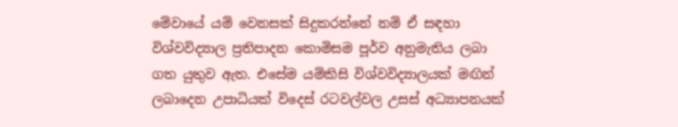මේවායේ යම් වෙනසක් සිදුකරන්නේ නම් ඒ සඳහා විශ්වවිද්‍යාල ප්‍රතිපාදන කොමිසම පූර්ව අනුමැතිය ලබා ගත යුතුව ඇත. එසේම යම්කිසි විශ්වවිද්‍යාලයක් මඟින් ලබාදෙන උපාධියක් විදෙස් රටවල්වල උසස් අධ්‍යාපනයක්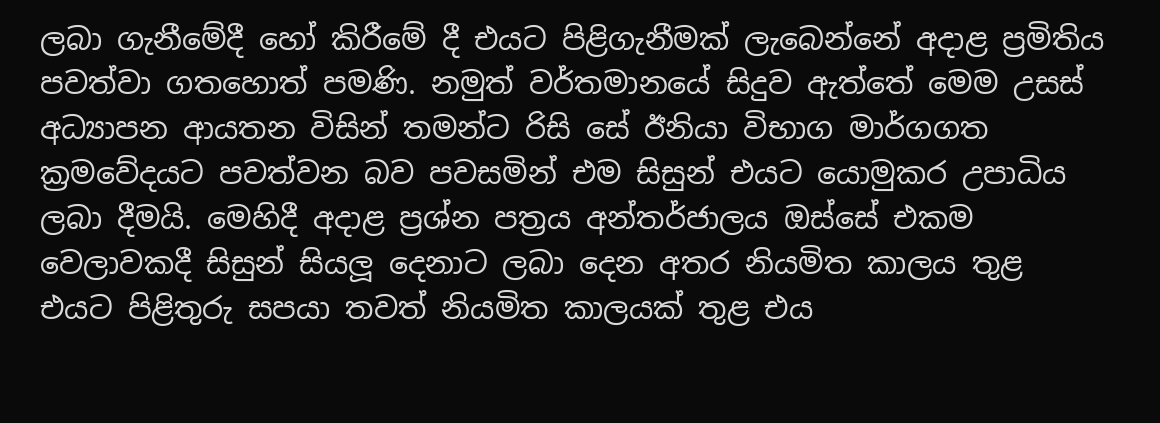ලබා ගැනීමේදී හෝ කිරීමේ දී එයට පිළිගැනීමක් ලැබෙන්නේ අදාළ ප්‍රමිතිය පවත්වා ගතහොත් පමණි. නමුත් වර්තමානයේ සිදුව ඇත්තේ මෙම උසස් අධ්‍යාපන ආයතන විසින් තමන්ට රිසි සේ ඊනියා විභාග මාර්ගගත ක්‍රමවේදයට පවත්වන බව පවසමින් එම සිසුන් එයට යොමුකර උපාධිය ලබා දීමයි. මෙහිදී අදාළ ප්‍රශ්න පත්‍රය අන්තර්ජාලය ඔස්සේ එකම වෙලාවකදී සිසුන් සියලූ දෙනාට ලබා දෙන අතර නියමිත කාලය තුළ එයට පිළිතුරු සපයා තවත් නියමිත කාලයක් තුළ එය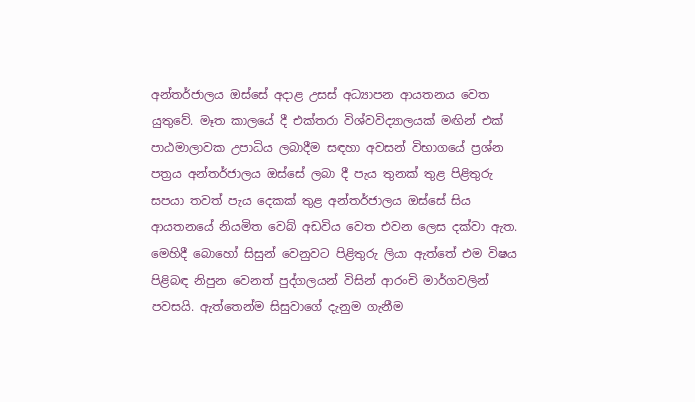අන්තර්ජාලය ඔස්සේ අදාළ උසස් අධ්‍යාපන ආයතනය වෙත යුතුවේ. මෑත කාලයේ දී එක්තරා විශ්වවිද්‍යාලයක් මඟින් එක් පාඨමාලාවක උපාධිය ලබාදීම සඳහා අවසන් විභාගයේ ප්‍රශ්න පත්‍රය අන්තර්ජාලය ඔස්සේ ලබා දී පැය තුනක් තුළ පිළිතුරු සපයා තවත් පැය දෙකක් තුළ අන්තර්ජාලය ඔස්සේ සිය ආයතනයේ නියමිත වෙබ් අඩවිය වෙත එවන ලෙස දක්වා ඇත. මෙහිදී බොහෝ සිසුන් වෙනුවට පිළිතුරු ලියා ඇත්තේ එම විෂය පිළිබඳ නිපුන වෙනත් පුද්ගලයන් විසින් ආරංචි මාර්ගවලින් පවසයි. ඇත්තෙන්ම සිසුවාගේ දැනුම ගැනීම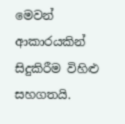මෙවන් ආකාරයකින් සිදුකිරීම විහිළු සහගතයි.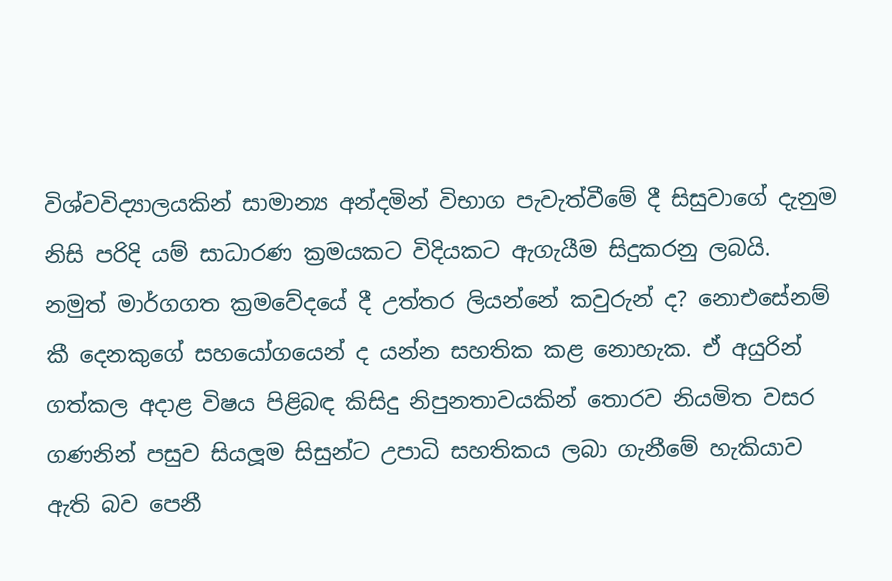විශ්වවිද්‍යාලයකින් සාමාන්‍ය අන්දමින් විභාග පැවැත්වීමේ දී සිසුවාගේ දැනුම නිසි පරිදි යම් සාධාරණ ක්‍රමයකට විදියකට ඇගැයීම සිදුකරනු ලබයි. නමුත් මාර්ගගත ක්‍රමවේදයේ දී උත්තර ලියන්නේ කවුරුන් ද? නොඑසේනම් කී දෙනකුගේ සහයෝගයෙන් ද යන්න සහතික කළ නොහැක. ඒ අයුරින් ගත්කල අදාළ විෂය පිළිබඳ කිසිදු නිපුනතාවයකින් තොරව නියමිත වසර ගණනින් පසුව සියලූම සිසුන්ට උපාධි සහතිකය ලබා ගැනීමේ හැකියාව ඇති බව පෙනී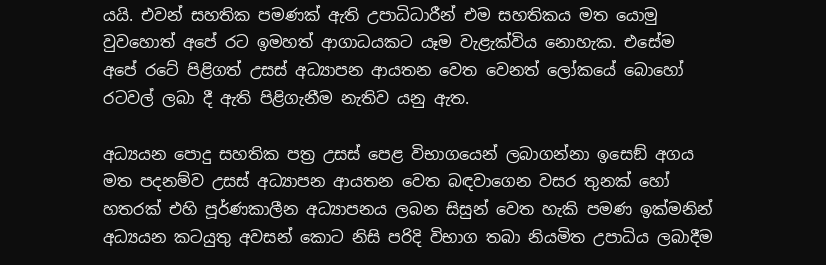යයි. එවන් සහතික පමණක් ඇති උපාධිධාරීන් එම සහතිකය මත යොමු වුවහොත් අපේ රට ඉමහත් ආගාධයකට යෑම වැළැක්විය නොහැක. එසේම අපේ රටේ පිළිගත් උසස් අධ්‍යාපන ආයතන වෙත වෙනත් ලෝකයේ බොහෝ රටවල් ලබා දී ඇති පිළිගැනීම නැතිව යනු ඇත.

අධ්‍යයන පොදු සහතික පත්‍ර උසස් පෙළ විභාගයෙන් ලබාගන්නා ඉසෙඞ් අගය මත පදනම්ව උසස් අධ්‍යාපන ආයතන වෙත බඳවාගෙන වසර තුනක් හෝ හතරක් එහි පූර්ණකාලීන අධ්‍යාපනය ලබන සිසුන් වෙත හැකි පමණ ඉක්මනින් අධ්‍යයන කටයුතු අවසන් කොට නිසි පරිදි විභාග තබා නියමිත උපාධිය ලබාදීම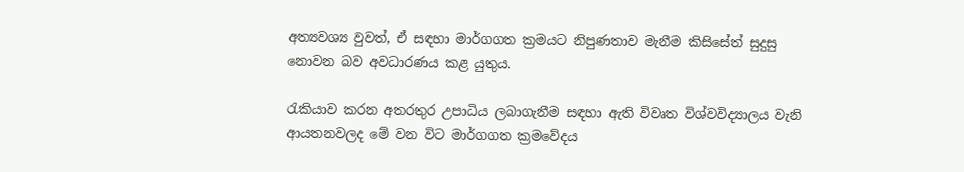අත්‍යවශ්‍ය වුවත්, ඒ සඳහා මාර්ගගත ක්‍රමයට නිපුණතාව මැනීම කිසිසේත් සුදුසු නොවන බව අවධාරණය කළ යුතුය.

රැකියාව කරන අතරතුර උපාධිය ලබාගැනීම සඳහා ඇති විවෘත විශ්වවිද්‍යාලය වැනි ආයතනවලද මේ වන විට මාර්ගගත ක්‍රමවේදය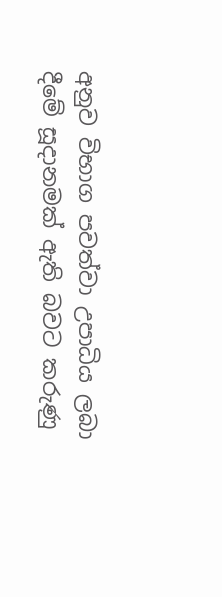අනුව විභාග පවත්වා උපාධිය ලබා දීමේ සූදානමක් ඇති බවට කරුණු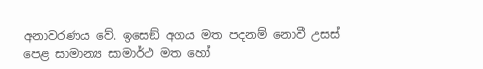අනාවරණය වේ. ඉසෙඞ් අගය මත පදනම් නොවී උසස් පෙළ සාමාන්‍ය සාමාර්ථ මත හෝ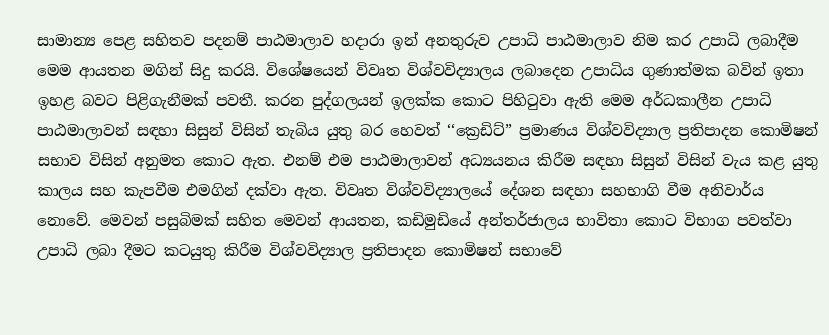සාමාන්‍ය පෙළ සහිතව පදනම් පාඨමාලාව හදාරා ඉන් අනතුරුව උපාධි පාඨමාලාව නිම කර උපාධි ලබාදීම මෙම ආයතන මගින් සිදු කරයි. විශේෂයෙන් විවෘත විශ්වවිද්‍යාලය ලබාදෙන උපාධිය ගුණාත්මක බවින් ඉතා ඉහළ බවට පිළිගැනීමක් පවතී. කරන පුද්ගලයන් ඉලක්ක කොට පිහිටුවා ඇති මෙම අර්ධකාලීන උපාධි පාඨමාලාවන් සඳහා සිසුන් විසින් තැබිය යුතු බර හෙවත් ‘‘ක්‍රෙඩිට්” ප්‍රමාණය විශ්වවිද්‍යාල ප්‍රතිපාදන කොමිෂන් සභාව විසින් අනුමත කොට ඇත. එනම් එම පාඨමාලාවන් අධ්‍යයනය කිරීම සඳහා සිසුන් විසින් වැය කළ යුතු කාලය සහ කැපවීම එමගින් දක්වා ඇත. විවෘත විශ්වවිද්‍යාලයේ දේශන සඳහා සහභාගි වීම අනිවාර්ය නොවේ. මෙවන් පසුබිමක් සහිත මෙවන් ආයතන, කඩිමුඩියේ අන්තර්ජාලය භාවිතා කොට විභාග පවත්වා උපාධි ලබා දීමට කටයුතු කිරීම විශ්වවිද්‍යාල ප්‍රතිපාදන කොමිෂන් සභාවේ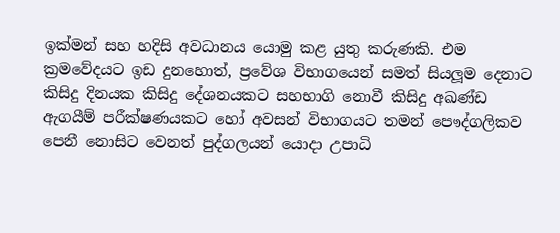ඉක්මන් සහ හදිසි අවධානය යොමු කළ යුතු කරුණකි. එම ක්‍රමවේදයට ඉඩ දුනහොත්, ප්‍රවේශ විභාගයෙන් සමත් සියලූම දෙනාට කිසිදු දිනයක කිසිදු දේශනයකට සහභාගි නොවී කිසිදු අඛණ්ඩ ඇගයීම් පරීක්ෂණයකට හෝ අවසන් විභාගයට තමන් පෞද්ගලිකව පෙනී නොසිට වෙනත් පුද්ගලයන් යොදා උපාධි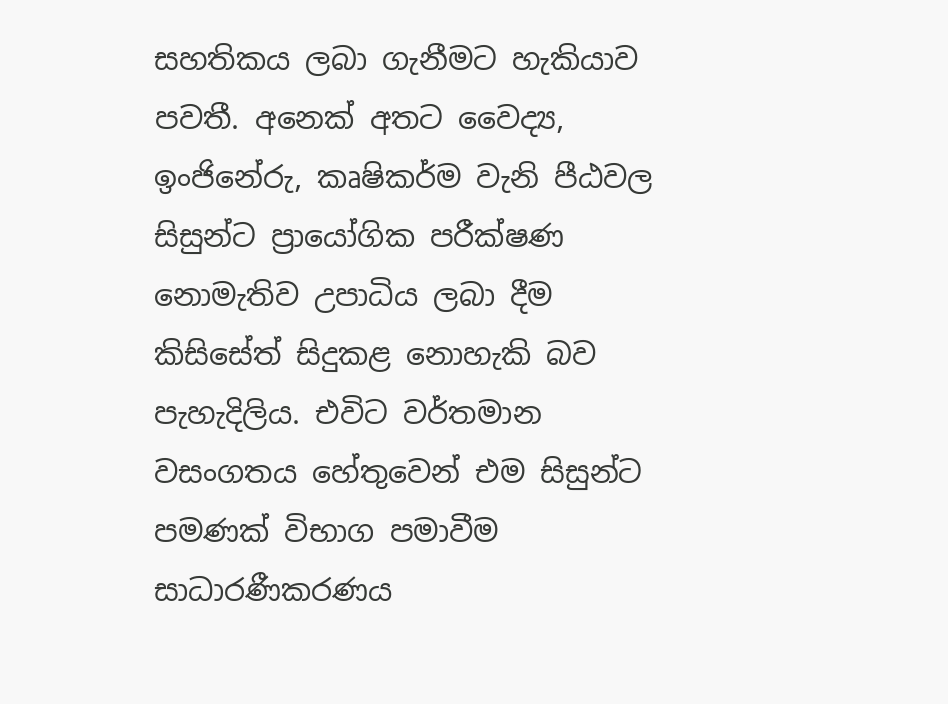සහතිකය ලබා ගැනීමට හැකියාව පවතී. අනෙක් අතට වෛද්‍ය, ඉංජිනේරු, කෘෂිකර්ම වැනි පීඨවල සිසුන්ට ප්‍රායෝගික පරීක්ෂණ නොමැතිව උපාධිය ලබා දීම කිසිසේත් සිදුකළ නොහැකි බව පැහැදිලිය. එවිට වර්තමාන වසංගතය හේතුවෙන් එම සිසුන්ට පමණක් විභාග පමාවීම සාධාරණීකරණය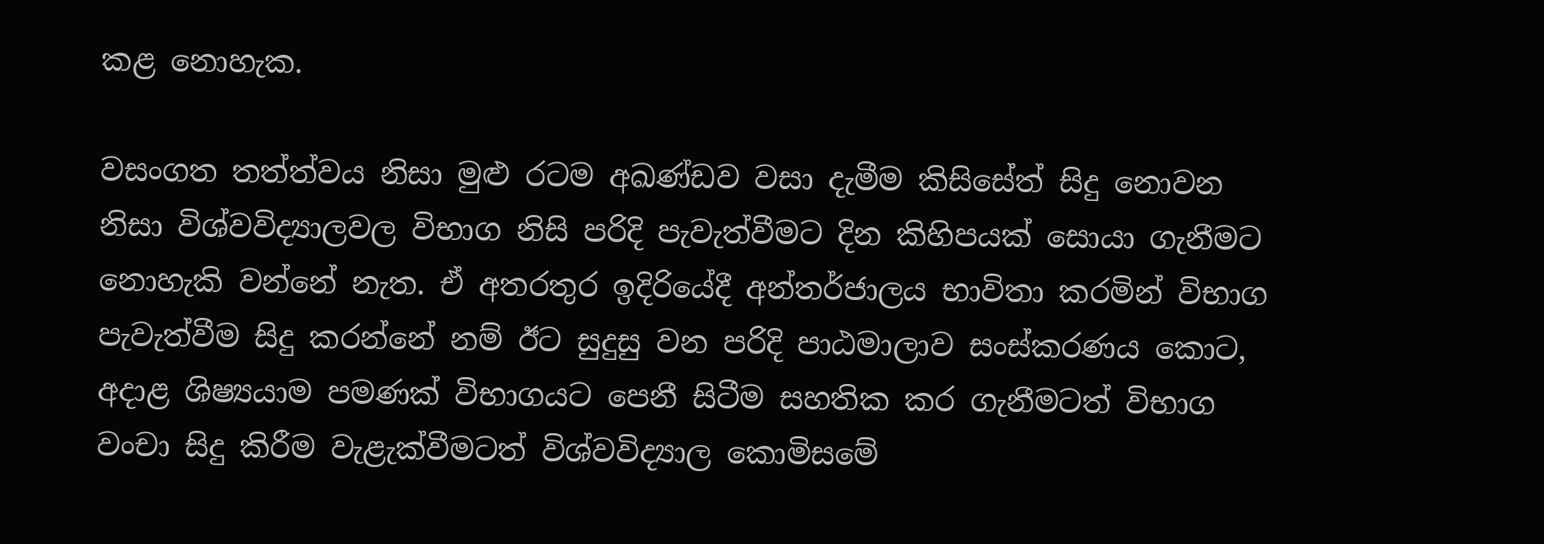කළ නොහැක.

වසංගත තත්ත්වය නිසා මුළු රටම අඛණ්ඩව වසා දැමීම කිසිසේත් සිදු නොවන නිසා විශ්වවිද්‍යාලවල විභාග නිසි පරිදි පැවැත්වීමට දින කිහිපයක් සොයා ගැනීමට නොහැකි වන්නේ නැත. ඒ අතරතුර ඉදිරියේදී අන්තර්ජාලය භාවිතා කරමින් විභාග පැවැත්වීම සිදු කරන්නේ නම් ඊට සුදුසු වන පරිදි පාඨමාලාව සංස්කරණය කොට, අදාළ ශිෂ්‍යයාම පමණක් විභාගයට පෙනී සිටීම සහතික කර ගැනීමටත් විභාග වංචා සිදු කිරීම වැළැක්වීමටත් විශ්වවිද්‍යාල කොමිසමේ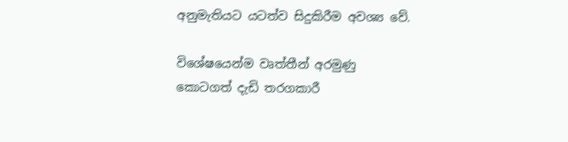අනුමැතියට යටත්ව සිදුකිරීම අවශ්‍ය වේ.

විශේෂයෙන්ම වෘත්තීන් අරමුණු කොටගත් දැඩි තරගකාරී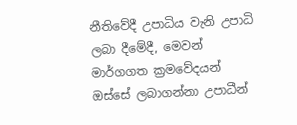නීතිවේදී උපාධිය වැනි උපාධි ලබා දීමේදී, මෙවන් මාර්ගගත ක්‍රමවේදයන් ඔස්සේ ලබාගන්නා උපාධීන්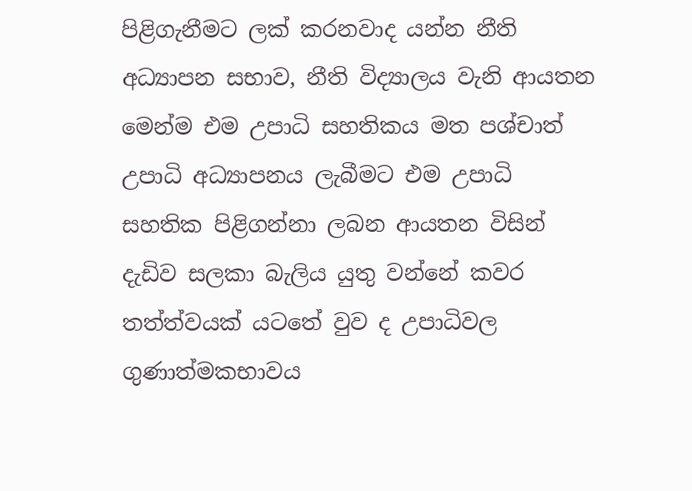පිළිගැනීමට ලක් කරනවාද යන්න නීති අධ්‍යාපන සභාව, නීති විද්‍යාලය වැනි ආයතන මෙන්ම එම උපාධි සහතිකය මත පශ්චාත් උපාධි අධ්‍යාපනය ලැබීමට එම උපාධි සහතික පිළිගන්නා ලබන ආයතන විසින් දැඩිව සලකා බැලිය යුතු වන්නේ කවර තත්ත්වයක් යටතේ වුව ද උපාධිවල ගුණාත්මකභාවය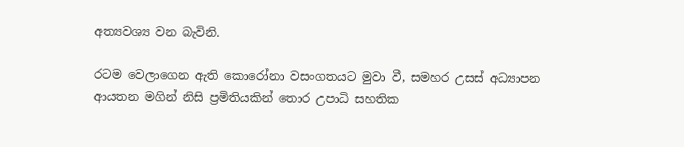අත්‍යවශ්‍ය වන බැවිනි.

රටම වෙලාගෙන ඇති කොරෝනා වසංගතයට මුවා වී, සමහර උසස් අධ්‍යාපන ආයතන මගින් නිසි ප්‍රමිතියකින් තොර උපාධි සහතික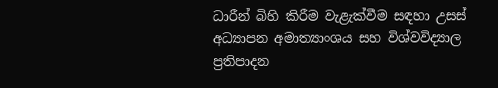ධාරීන් බිහි කිරීම වැළැක්වීම සඳහා උසස් අධ්‍යාපන අමාත්‍යාංශය සහ විශ්වවිද්‍යාල ප්‍රතිපාදන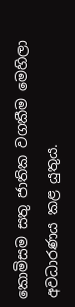කොමිසම සතු ජාතික වගකීම මෙහිලා අවධාරණය කළ යුතුය.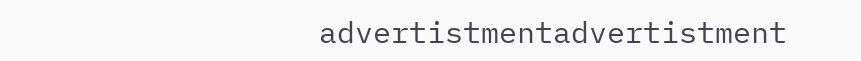advertistmentadvertistment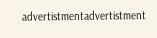advertistmentadvertistment